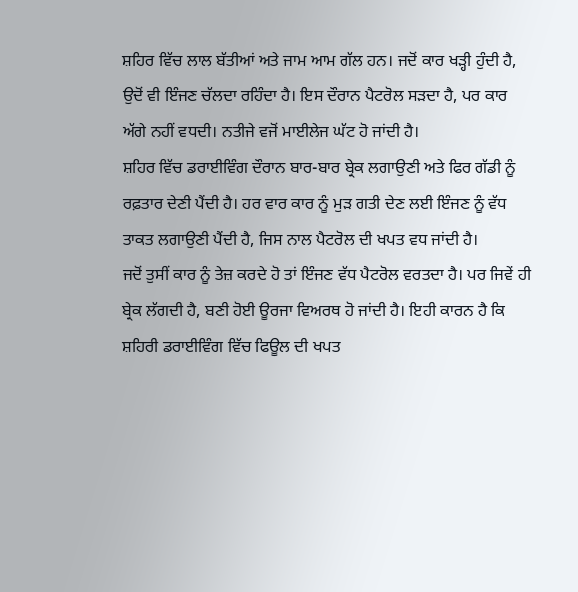ਸ਼ਹਿਰ ਵਿੱਚ ਲਾਲ ਬੱਤੀਆਂ ਅਤੇ ਜਾਮ ਆਮ ਗੱਲ ਹਨ। ਜਦੋਂ ਕਾਰ ਖੜ੍ਹੀ ਹੁੰਦੀ ਹੈ, ਉਦੋਂ ਵੀ ਇੰਜਣ ਚੱਲਦਾ ਰਹਿੰਦਾ ਹੈ। ਇਸ ਦੌਰਾਨ ਪੈਟਰੋਲ ਸੜਦਾ ਹੈ, ਪਰ ਕਾਰ ਅੱਗੇ ਨਹੀਂ ਵਧਦੀ। ਨਤੀਜੇ ਵਜੋਂ ਮਾਈਲੇਜ ਘੱਟ ਹੋ ਜਾਂਦੀ ਹੈ।
ਸ਼ਹਿਰ ਵਿੱਚ ਡਰਾਈਵਿੰਗ ਦੌਰਾਨ ਬਾਰ-ਬਾਰ ਬ੍ਰੇਕ ਲਗਾਉਣੀ ਅਤੇ ਫਿਰ ਗੱਡੀ ਨੂੰ ਰਫ਼ਤਾਰ ਦੇਣੀ ਪੈਂਦੀ ਹੈ। ਹਰ ਵਾਰ ਕਾਰ ਨੂੰ ਮੁੜ ਗਤੀ ਦੇਣ ਲਈ ਇੰਜਣ ਨੂੰ ਵੱਧ ਤਾਕਤ ਲਗਾਉਣੀ ਪੈਂਦੀ ਹੈ, ਜਿਸ ਨਾਲ ਪੈਟਰੋਲ ਦੀ ਖਪਤ ਵਧ ਜਾਂਦੀ ਹੈ।
ਜਦੋਂ ਤੁਸੀਂ ਕਾਰ ਨੂੰ ਤੇਜ਼ ਕਰਦੇ ਹੋ ਤਾਂ ਇੰਜਣ ਵੱਧ ਪੈਟਰੋਲ ਵਰਤਦਾ ਹੈ। ਪਰ ਜਿਵੇਂ ਹੀ ਬ੍ਰੇਕ ਲੱਗਦੀ ਹੈ, ਬਣੀ ਹੋਈ ਊਰਜਾ ਵਿਅਰਥ ਹੋ ਜਾਂਦੀ ਹੈ। ਇਹੀ ਕਾਰਨ ਹੈ ਕਿ ਸ਼ਹਿਰੀ ਡਰਾਈਵਿੰਗ ਵਿੱਚ ਫਿਊਲ ਦੀ ਖਪਤ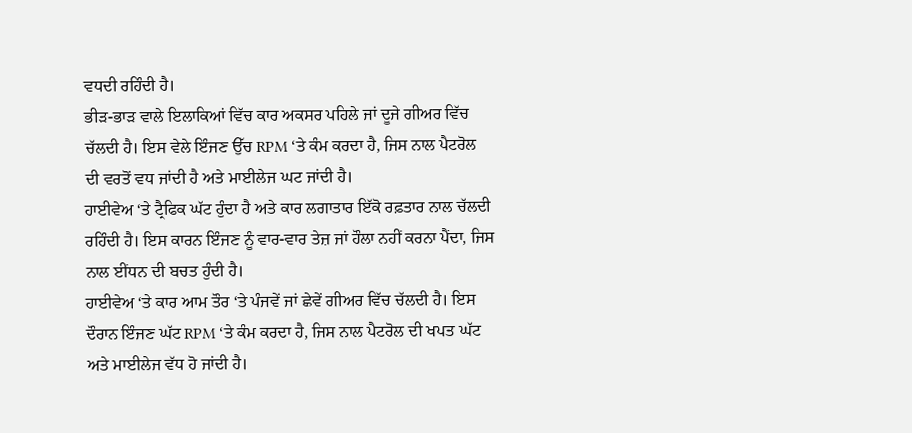ਵਧਦੀ ਰਹਿੰਦੀ ਹੈ।
ਭੀੜ-ਭਾੜ ਵਾਲੇ ਇਲਾਕਿਆਂ ਵਿੱਚ ਕਾਰ ਅਕਸਰ ਪਹਿਲੇ ਜਾਂ ਦੂਜੇ ਗੀਅਰ ਵਿੱਚ ਚੱਲਦੀ ਹੈ। ਇਸ ਵੇਲੇ ਇੰਜਣ ਉੱਚ RPM ‘ਤੇ ਕੰਮ ਕਰਦਾ ਹੈ, ਜਿਸ ਨਾਲ ਪੈਟਰੋਲ ਦੀ ਵਰਤੋਂ ਵਧ ਜਾਂਦੀ ਹੈ ਅਤੇ ਮਾਈਲੇਜ ਘਟ ਜਾਂਦੀ ਹੈ।
ਹਾਈਵੇਅ ‘ਤੇ ਟ੍ਰੈਫਿਕ ਘੱਟ ਹੁੰਦਾ ਹੈ ਅਤੇ ਕਾਰ ਲਗਾਤਾਰ ਇੱਕੋ ਰਫ਼ਤਾਰ ਨਾਲ ਚੱਲਦੀ ਰਹਿੰਦੀ ਹੈ। ਇਸ ਕਾਰਨ ਇੰਜਣ ਨੂੰ ਵਾਰ-ਵਾਰ ਤੇਜ਼ ਜਾਂ ਹੌਲਾ ਨਹੀਂ ਕਰਨਾ ਪੈਂਦਾ, ਜਿਸ ਨਾਲ ਈਂਧਨ ਦੀ ਬਚਤ ਹੁੰਦੀ ਹੈ।
ਹਾਈਵੇਅ ‘ਤੇ ਕਾਰ ਆਮ ਤੌਰ ‘ਤੇ ਪੰਜਵੇਂ ਜਾਂ ਛੇਵੇਂ ਗੀਅਰ ਵਿੱਚ ਚੱਲਦੀ ਹੈ। ਇਸ ਦੌਰਾਨ ਇੰਜਣ ਘੱਟ RPM ‘ਤੇ ਕੰਮ ਕਰਦਾ ਹੈ, ਜਿਸ ਨਾਲ ਪੈਟਰੋਲ ਦੀ ਖਪਤ ਘੱਟ ਅਤੇ ਮਾਈਲੇਜ ਵੱਧ ਹੋ ਜਾਂਦੀ ਹੈ।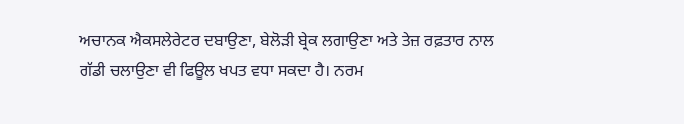ਅਚਾਨਕ ਐਕਸਲੇਰੇਟਰ ਦਬਾਉਣਾ, ਬੇਲੋੜੀ ਬ੍ਰੇਕ ਲਗਾਉਣਾ ਅਤੇ ਤੇਜ਼ ਰਫ਼ਤਾਰ ਨਾਲ ਗੱਡੀ ਚਲਾਉਣਾ ਵੀ ਫਿਊਲ ਖਪਤ ਵਧਾ ਸਕਦਾ ਹੈ। ਨਰਮ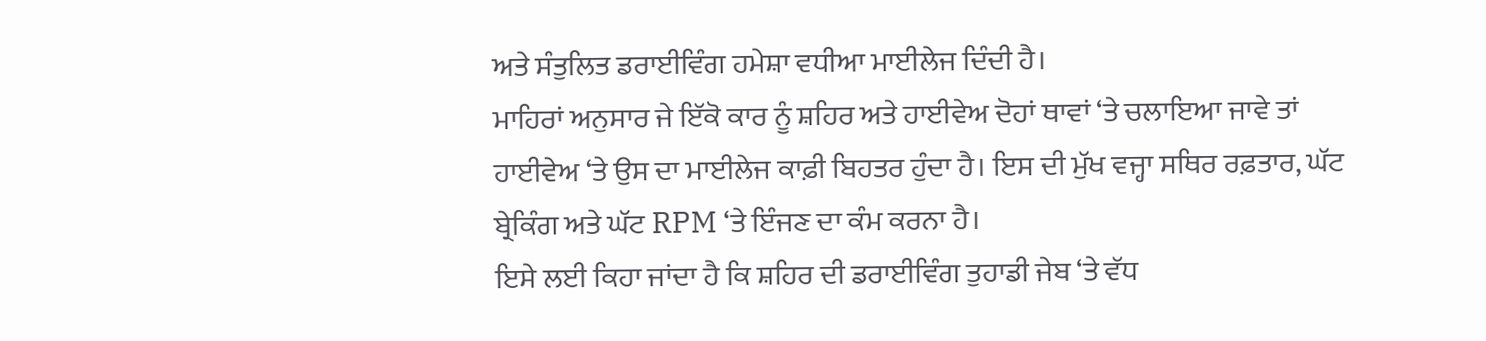ਅਤੇ ਸੰਤੁਲਿਤ ਡਰਾਈਵਿੰਗ ਹਮੇਸ਼ਾ ਵਧੀਆ ਮਾਈਲੇਜ ਦਿੰਦੀ ਹੈ।
ਮਾਹਿਰਾਂ ਅਨੁਸਾਰ ਜੇ ਇੱਕੋ ਕਾਰ ਨੂੰ ਸ਼ਹਿਰ ਅਤੇ ਹਾਈਵੇਅ ਦੋਹਾਂ ਥਾਵਾਂ ‘ਤੇ ਚਲਾਇਆ ਜਾਵੇ ਤਾਂ ਹਾਈਵੇਅ ‘ਤੇ ਉਸ ਦਾ ਮਾਈਲੇਜ ਕਾਫ਼ੀ ਬਿਹਤਰ ਹੁੰਦਾ ਹੈ। ਇਸ ਦੀ ਮੁੱਖ ਵਜ੍ਹਾ ਸਥਿਰ ਰਫ਼ਤਾਰ, ਘੱਟ ਬ੍ਰੇਕਿੰਗ ਅਤੇ ਘੱਟ RPM ‘ਤੇ ਇੰਜਣ ਦਾ ਕੰਮ ਕਰਨਾ ਹੈ।
ਇਸੇ ਲਈ ਕਿਹਾ ਜਾਂਦਾ ਹੈ ਕਿ ਸ਼ਹਿਰ ਦੀ ਡਰਾਈਵਿੰਗ ਤੁਹਾਡੀ ਜੇਬ ‘ਤੇ ਵੱਧ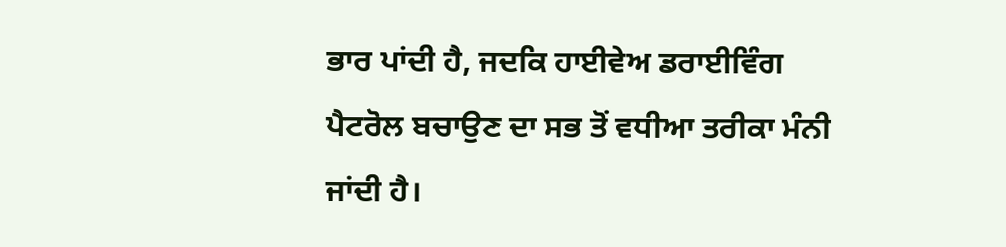ਭਾਰ ਪਾਂਦੀ ਹੈ, ਜਦਕਿ ਹਾਈਵੇਅ ਡਰਾਈਵਿੰਗ ਪੈਟਰੋਲ ਬਚਾਉਣ ਦਾ ਸਭ ਤੋਂ ਵਧੀਆ ਤਰੀਕਾ ਮੰਨੀ ਜਾਂਦੀ ਹੈ।